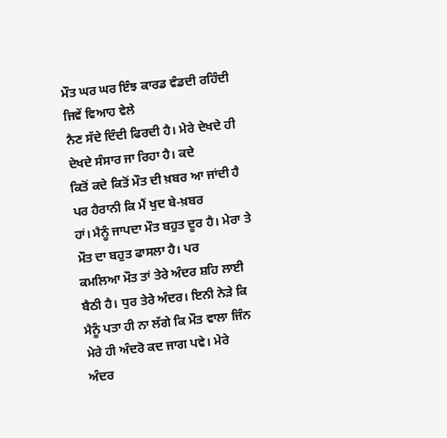ਮੌਤ ਘਰ ਘਰ ਇੰਝ ਕਾਰਡ ਵੰਡਦੀ ਰਹਿੰਦੀ ਜਿਵੇਂ ਵਿਆਹ ਵੇਲੇ
ਨੈਣ ਸੱਦੇ ਦਿੰਦੀ ਫਿਰਦੀ ਹੈ। ਮੇਰੇ ਦੇਖਦੇ ਹੀ ਦੇਖਦੇ ਸੰਸਾਰ ਜਾ ਰਿਹਾ ਹੈ। ਕਦੇ
ਕਿਤੋਂ ਕਦੇ ਕਿਤੋਂ ਮੌਤ ਦੀ ਖ਼ਬਰ ਆ ਜਾਂਦੀ ਹੈ ਪਰ ਹੈਰਾਨੀ ਕਿ ਮੈਂ ਖੁਦ ਬੇ-ਖ਼ਬਰ
ਹਾਂ। ਮੈਨੂੰ ਜਾਪਦਾ ਮੌਤ ਬਹੁਤ ਦੂਰ ਹੈ। ਮੇਰਾ ਤੇ ਮੌਤ ਦਾ ਬਹੁਤ ਫਾਸਲਾ ਹੈ। ਪਰ
ਕਮਲਿਆ ਮੌਤ ਤਾਂ ਤੇਰੇ ਅੰਦਰ ਸ਼ਹਿ ਲਾਈ ਬੈਠੀ ਹੈ। ਧੁਰ ਤੇਰੇ ਅੰਦਰ। ਇਨੀ ਨੇੜੇ ਕਿ
ਮੈਨੂੰ ਪਤਾ ਹੀ ਨਾ ਲੱਗੇ ਕਿ ਮੌਤ ਵਾਲਾ ਜਿੰਨ ਮੇਰੇ ਹੀ ਅੰਦਰੋ ਕਦ ਜਾਗ ਪਵੇ। ਮੇਰੇ
ਅੰਦਰ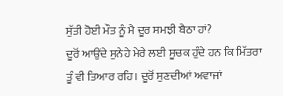ਸੁੱਤੀ ਹੋਈ ਮੌਤ ਨੂੰ ਮੈ ਦੂਰ ਸਮਝੀ ਬੈਠਾ ਹਾਂ?
ਦੂਰੋਂ ਆਉਂਦੇ ਸੁਨੇਹੇ ਮੇਰੇ ਲਈ ਸੂਚਕ ਹੁੰਦੇ ਹਨ ਕਿ ਮਿੱਤਰਾ
ਤੂੰ ਵੀ ਤਿਆਰ ਰਹਿ। ਦੂਰੋਂ ਸੁਣਦੀਆਂ ਅਵਾਜਾਂ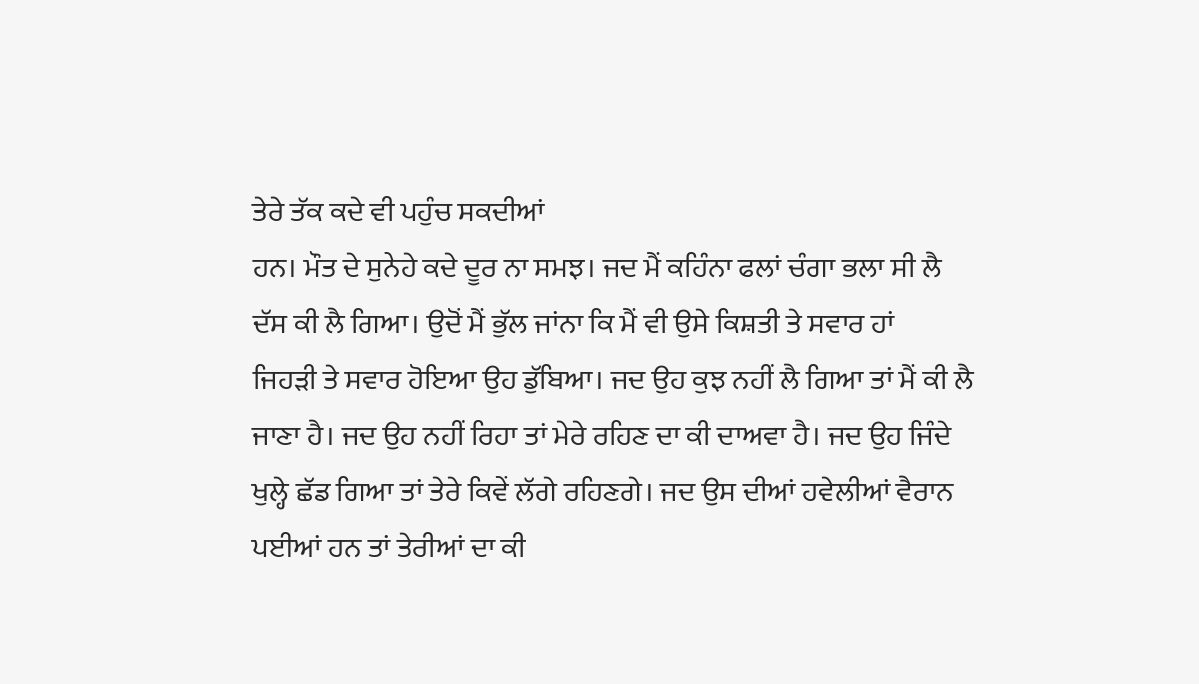ਤੇਰੇ ਤੱਕ ਕਦੇ ਵੀ ਪਹੁੰਚ ਸਕਦੀਆਂ
ਹਨ। ਮੌਤ ਦੇ ਸੁਨੇਹੇ ਕਦੇ ਦੂਰ ਨਾ ਸਮਝ। ਜਦ ਮੈਂ ਕਹਿੰਨਾ ਫਲਾਂ ਚੰਗਾ ਭਲਾ ਸੀ ਲੈ
ਦੱਸ ਕੀ ਲੈ ਗਿਆ। ਉਦੋਂ ਮੈਂ ਭੁੱਲ ਜਾਂਨਾ ਕਿ ਮੈਂ ਵੀ ਉਸੇ ਕਿਸ਼ਤੀ ਤੇ ਸਵਾਰ ਹਾਂ
ਜਿਹੜੀ ਤੇ ਸਵਾਰ ਹੋਇਆ ਉਹ ਡੁੱਬਿਆ। ਜਦ ਉਹ ਕੁਝ ਨਹੀਂ ਲੈ ਗਿਆ ਤਾਂ ਮੈਂ ਕੀ ਲੈ
ਜਾਣਾ ਹੈ। ਜਦ ਉਹ ਨਹੀਂ ਰਿਹਾ ਤਾਂ ਮੇਰੇ ਰਹਿਣ ਦਾ ਕੀ ਦਾਅਵਾ ਹੈ। ਜਦ ਉਹ ਜਿੰਦੇ
ਖੁਲ੍ਹੇ ਛੱਡ ਗਿਆ ਤਾਂ ਤੇਰੇ ਕਿਵੇਂ ਲੱਗੇ ਰਹਿਣਗੇ। ਜਦ ਉਸ ਦੀਆਂ ਹਵੇਲੀਆਂ ਵੈਰਾਨ
ਪਈਆਂ ਹਨ ਤਾਂ ਤੇਰੀਆਂ ਦਾ ਕੀ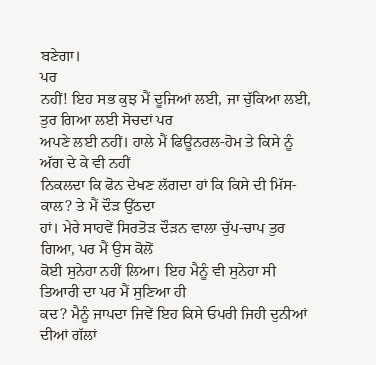ਬਣੇਗਾ।
ਪਰ
ਨਹੀਂ! ਇਹ ਸਭ ਕੁਝ ਮੈਂ ਦੂਜਿਆਂ ਲਈ, ਜਾ ਚੁੱਕਿਆ ਲਈ, ਤੁਰ ਗਿਆ ਲਈ ਸੋਚਦਾਂ ਪਰ
ਅਪਣੇ ਲਈ ਨਹੀਂ। ਹਾਲੇ ਮੈਂ ਫਿਊਨਰਲ-ਹੋਮ ਤੇ ਕਿਸੇ ਨੂੰ ਅੱਗ ਦੇ ਕੇ ਵੀ ਨਹੀਂ
ਨਿਕਲਦਾ ਕਿ ਫੋਨ ਦੇਖਣ ਲੱਗਦਾ ਹਾਂ ਕਿ ਕਿਸੇ ਦੀ ਮਿੱਸ-ਕਾਲ? ਤੇ ਮੈਂ ਦੌੜ ਉੱਠਦਾ
ਹਾਂ। ਮੇਰੇ ਸਾਹਵੇਂ ਸਿਰਤੋੜ ਦੌੜਨ ਵਾਲਾ ਚੁੱਪ-ਚਾਪ ਤੁਰ ਗਿਆ, ਪਰ ਮੈਂ ਉਸ ਕੋਲੋਂ
ਕੋਈ ਸੁਨੇਹਾ ਨਹੀਂ ਲਿਆ। ਇਹ ਮੈਨੂੰ ਵੀ ਸੁਨੇਹਾ ਸੀ ਤਿਆਰੀ ਦਾ ਪਰ ਮੈਂ ਸੁਣਿਆ ਹੀ
ਕਦ? ਮੈਨੂੰ ਜਾਪਦਾ ਜਿਵੇਂ ਇਹ ਕਿਸੇ ਓਪਰੀ ਜਿਹੀ ਦੁਨੀਆਂ ਦੀਆਂ ਗੱਲਾਂ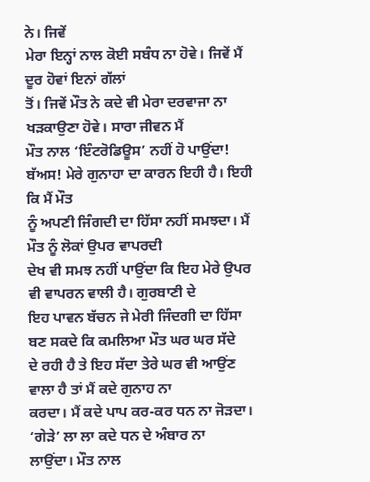ਨੇ। ਜਿਵੇਂ
ਮੇਰਾ ਇਨ੍ਹਾਂ ਨਾਲ ਕੋਈ ਸਬੰਧ ਨਾ ਹੋਵੇ। ਜਿਵੇਂ ਮੈਂ ਦੂਰ ਹੋਵਾਂ ਇਨਾਂ ਗੱਲਾਂ
ਤੋਂ। ਜਿਵੇਂ ਮੌਤ ਨੇ ਕਦੇ ਵੀ ਮੇਰਾ ਦਰਵਾਜਾ ਨਾ ਖੜਕਾਉਣਾ ਹੋਵੇ। ਸਾਰਾ ਜੀਵਨ ਮੈਂ
ਮੌਤ ਨਾਲ ‘ਇੰਟਰੋਡਿਊਸ’ ਨਹੀਂ ਹੋ ਪਾਉਂਦਾ!
ਬੱਅਸ! ਮੇਰੇ ਗੁਨਾਹਾ ਦਾ ਕਾਰਨ ਇਹੀ ਹੈ। ਇਹੀ ਕਿ ਮੈਂ ਮੌਤ
ਨੂੰ ਅਪਣੀ ਜਿੰਗਦੀ ਦਾ ਹਿੱਸਾ ਨਹੀਂ ਸਮਝਦਾ। ਮੈਂ ਮੌਤ ਨੂੰ ਲੋਕਾਂ ਉਪਰ ਵਾਪਰਦੀ
ਦੇਖ ਵੀ ਸਮਝ ਨਹੀਂ ਪਾਉਂਦਾ ਕਿ ਇਹ ਮੇਰੇ ਉਪਰ ਵੀ ਵਾਪਰਨ ਵਾਲੀ ਹੈ। ਗੁਰਬਾਣੀ ਦੇ
ਇਹ ਪਾਵਨ ਬੱਚਨ ਜੇ ਮੇਰੀ ਜਿੰਦਗੀ ਦਾ ਹਿੱਸਾ ਬਣ ਸਕਦੇ ਕਿ ਕਮਲਿਆ ਮੌਤ ਘਰ ਘਰ ਸੱਦੇ
ਦੇ ਰਹੀ ਹੈ ਤੇ ਇਹ ਸੱਦਾ ਤੇਰੇ ਘਰ ਵੀ ਆਉਂਣ ਵਾਲਾ ਹੈ ਤਾਂ ਮੈਂ ਕਦੇ ਗੁਨਾਹ ਨਾ
ਕਰਦਾ। ਮੈਂ ਕਦੇ ਪਾਪ ਕਰ-ਕਰ ਧਨ ਨਾ ਜੋੜਦਾ। ‘ਗੇੜੇ’ ਲਾ ਲਾ ਕਦੇ ਧਨ ਦੇ ਅੰਬਾਰ ਨਾ
ਲਾਉਂਦਾ। ਮੌਤ ਨਾਲ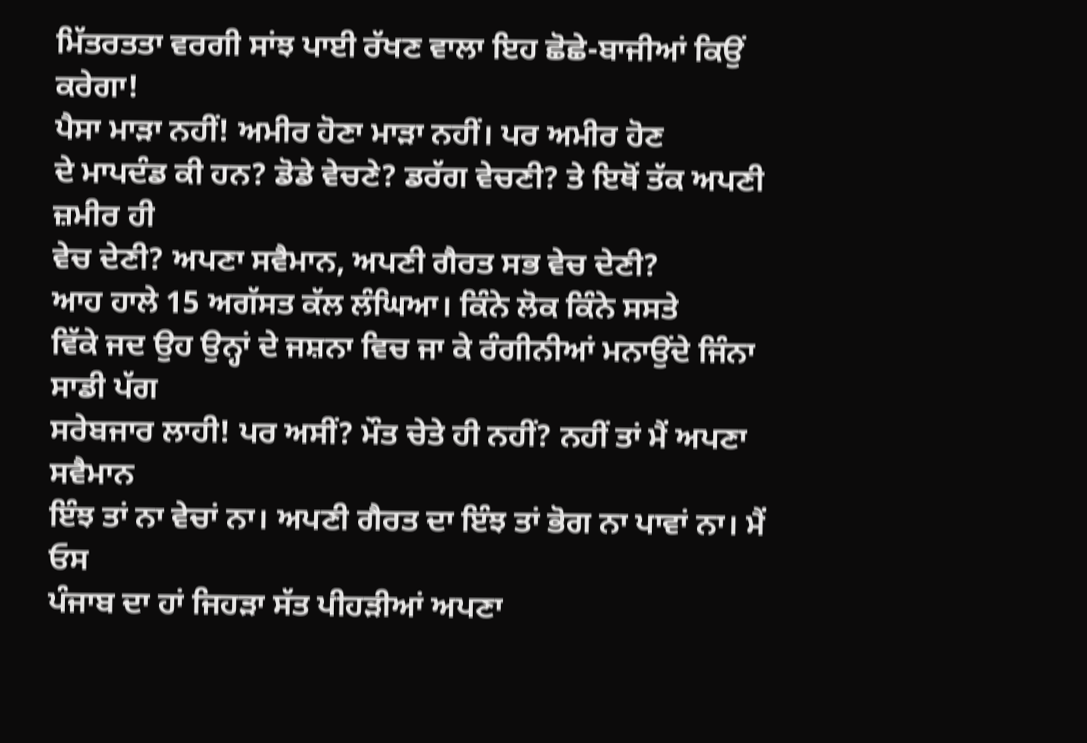ਮਿੱਤਰਤਤਾ ਵਰਗੀ ਸਾਂਝ ਪਾਈ ਰੱਖਣ ਵਾਲਾ ਇਹ ਛੋਛੇ-ਬਾਜੀਆਂ ਕਿਉਂ
ਕਰੇਗਾ!
ਪੈਸਾ ਮਾੜਾ ਨਹੀਂ! ਅਮੀਰ ਹੋਣਾ ਮਾੜਾ ਨਹੀਂ। ਪਰ ਅਮੀਰ ਹੋਣ
ਦੇ ਮਾਪਦੰਡ ਕੀ ਹਨ? ਡੋਡੇ ਵੇਚਣੇ? ਡਰੱਗ ਵੇਚਣੀ? ਤੇ ਇਥੋਂ ਤੱਕ ਅਪਣੀ ਜ਼ਮੀਰ ਹੀ
ਵੇਚ ਦੇਣੀ? ਅਪਣਾ ਸਵੈਮਾਨ, ਅਪਣੀ ਗੈਰਤ ਸਭ ਵੇਚ ਦੇਣੀ?
ਆਹ ਹਾਲੇ 15 ਅਗੱਸਤ ਕੱਲ ਲੰਘਿਆ। ਕਿੰਨੇ ਲੋਕ ਕਿੰਨੇ ਸਸਤੇ
ਵਿੱਕੇ ਜਦ ਉਹ ਉਨ੍ਹਾਂ ਦੇ ਜਸ਼ਨਾ ਵਿਚ ਜਾ ਕੇ ਰੰਗੀਨੀਆਂ ਮਨਾਉਂਦੇ ਜਿੰਨਾ ਸਾਡੀ ਪੱਗ
ਸਰੇਬਜਾਰ ਲਾਹੀ! ਪਰ ਅਸੀਂ? ਮੌਤ ਚੇਤੇ ਹੀ ਨਹੀਂ? ਨਹੀਂ ਤਾਂ ਮੈਂ ਅਪਣਾ ਸਵੈਮਾਨ
ਇੰਝ ਤਾਂ ਨਾ ਵੇਚਾਂ ਨਾ। ਅਪਣੀ ਗੈਰਤ ਦਾ ਇੰਝ ਤਾਂ ਭੋਗ ਨਾ ਪਾਵਾਂ ਨਾ। ਮੈਂ ਓਸ
ਪੰਜਾਬ ਦਾ ਹਾਂ ਜਿਹੜਾ ਸੱਤ ਪੀਹੜੀਆਂ ਅਪਣਾ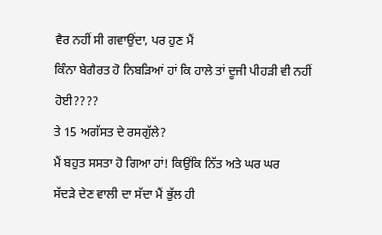ਵੈਰ ਨਹੀਂ ਸੀ ਗਵਾਉਂਦਾ, ਪਰ ਹੁਣ ਮੈਂ
ਕਿੰਨਾ ਬੇਗੈਰਤ ਹੋ ਨਿਬੜਿਆਂ ਹਾਂ ਕਿ ਹਾਲੇ ਤਾਂ ਦੂਜੀ ਪੀਹੜੀ ਵੀ ਨਹੀਂ ਹੋਈ????
ਤੇ 15 ਅਗੱਸਤ ਦੇ ਰਸਗੁੱਲੇ?
ਮੈਂ ਬਹੁਤ ਸਸਤਾ ਹੋ ਗਿਆ ਹਾਂ! ਕਿਉਂਕਿ ਨਿੱਤ ਅਤੇ ਘਰ ਘਰ
ਸੱਦੜੇ ਦੇਣ ਵਾਲੀ ਦਾ ਸੱਦਾ ਮੈਂ ਭੁੱਲ ਹੀ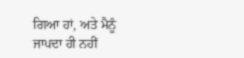ਗਿਆ ਹਾਂ, ਅਤੇ ਮੈਨੂੰ ਜਾਪਦਾ ਹੀ ਨਹੀਂ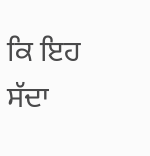ਕਿ ਇਹ ਸੱਦਾ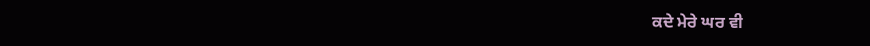ਕਦੇ ਮੇਰੇ ਘਰ ਵੀ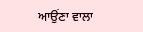ਆਉਂਣਾ ਵਾਲਾ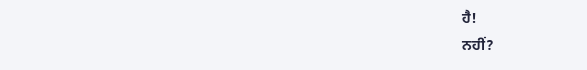ਹੈ!
ਨਹੀਂ?